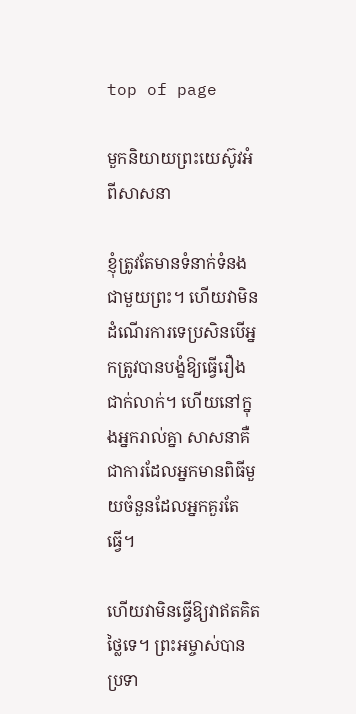top of page

មួកនិយាយព្រះយេស៊ូវអំពីសាសនា

ខ្ញុំត្រូវតែមានទំនាក់ទំនងជាមួយព្រះ។ ហើយវាមិនដំណើរការទេប្រសិនបើអ្នកត្រូវបានបង្ខំឱ្យធ្វើរឿងជាក់លាក់។ ហើយនៅក្នុងអ្នករាល់គ្នា សាសនាគឺជាការដែលអ្នកមានពិធីមួយចំនួនដែលអ្នកគួរតែធ្វើ។

ហើយវាមិនធ្វើឱ្យវាឥតគិតថ្លៃទេ។ ព្រះអម្ចាស់បានប្រទា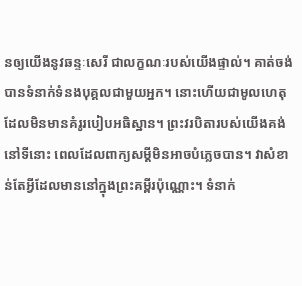នឲ្យយើងនូវឆន្ទៈសេរី ជាលក្ខណៈរបស់យើងផ្ទាល់។ គាត់ចង់បានទំនាក់ទំនងបុគ្គលជាមួយអ្នក។ នោះហើយជាមូលហេតុដែលមិនមានគំរូរបៀបអធិស្ឋាន។ ព្រះវរបិតារបស់យើងគង់នៅទីនោះ ពេលដែលពាក្យសម្ដីមិនអាចបំភ្លេចបាន។ វាសំខាន់តែអ្វីដែលមាននៅក្នុងព្រះគម្ពីរប៉ុណ្ណោះ។ ទំនាក់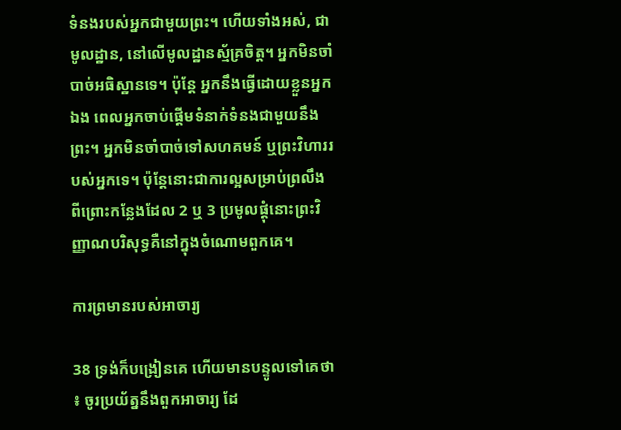ទំនងរបស់អ្នកជាមួយព្រះ។ ហើយទាំងអស់, ជាមូលដ្ឋាន, នៅលើមូលដ្ឋានស្ម័គ្រចិត្ត។ អ្នកមិនចាំបាច់អធិស្ឋានទេ។ ប៉ុន្តែ អ្នកនឹងធ្វើដោយខ្លួនអ្នកឯង ពេលអ្នកចាប់ផ្ដើមទំនាក់ទំនងជាមួយនឹងព្រះ។ អ្នកមិនចាំបាច់ទៅសហគមន៍ ឬព្រះវិហាររបស់អ្នកទេ។ ប៉ុន្តែនោះជាការល្អសម្រាប់ព្រលឹង ពីព្រោះកន្លែងដែល 2 ឬ 3 ប្រមូលផ្តុំនោះព្រះវិញ្ញាណបរិសុទ្ធគឺនៅក្នុងចំណោមពួកគេ។

ការព្រមានរបស់អាចារ្យ

38 ទ្រង់ក៏បង្រៀនគេ ហើយមានបន្ទូលទៅគេថា ៖ ចូរប្រយ័ត្ននឹងពួកអាចារ្យ ដែ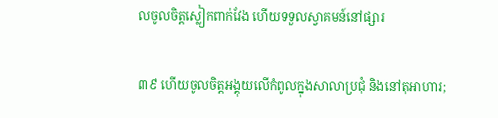លចូលចិត្តស្លៀកពាក់វែង ហើយទទួលស្វាគមន៍នៅផ្សារ

៣៩ ហើយចូលចិត្តអង្គុយលើកំពូលក្នុងសាលាប្រជុំ និងនៅតុអាហារ;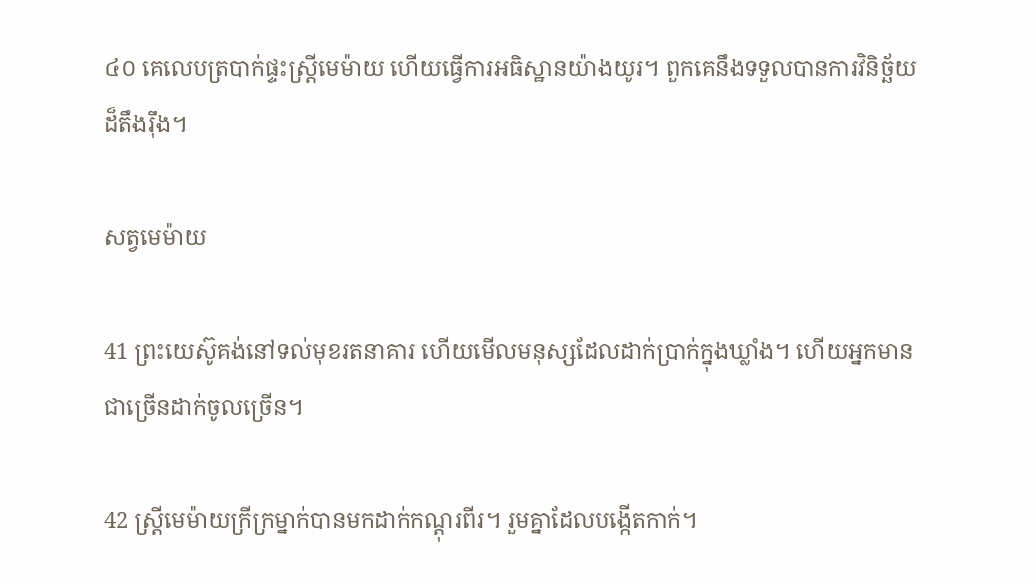៤០ គេលេបត្របាក់ផ្ទះស្ត្រីមេម៉ាយ ហើយធ្វើការអធិស្ឋានយ៉ាងយូរ។ ពួកគេនឹងទទួលបានការវិនិច្ឆ័យដ៏តឹងរ៉ឹង។

សត្វមេម៉ាយ

41 ព្រះ‌យេស៊ូគង់នៅទល់មុខរតនាគារ ហើយមើលមនុស្សដែលដាក់ប្រាក់ក្នុងឃ្លាំង។ ហើយអ្នកមានជាច្រើនដាក់ចូលច្រើន។

42 ស្ត្រីមេម៉ាយក្រីក្រម្នាក់បានមកដាក់កណ្ដុរពីរ។ រួមគ្នាដែលបង្កើតកាក់។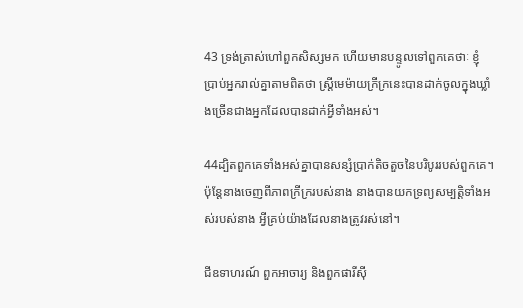43 ទ្រង់ត្រាស់ហៅពួកសិស្សមក ហើយមានបន្ទូលទៅពួកគេថាៈ ខ្ញុំប្រាប់អ្នករាល់គ្នាតាមពិតថា ស្ត្រីមេម៉ាយក្រីក្រនេះបានដាក់ចូលក្នុងឃ្លាំងច្រើនជាងអ្នកដែលបានដាក់អ្វីទាំងអស់។

44ដ្បិតពួកគេទាំងអស់គ្នាបានសន្សំប្រាក់តិចតួចនៃបរិបូររបស់ពួកគេ។ ប៉ុន្តែនាងចេញពីភាពក្រីក្ររបស់នាង នាងបានយកទ្រព្យសម្បត្ដិទាំងអស់របស់នាង អ្វីគ្រប់យ៉ាងដែលនាងត្រូវរស់នៅ។

ជីឧទាហរណ៍ ពួកអាចារ្យ និងពួកផារីស៊ី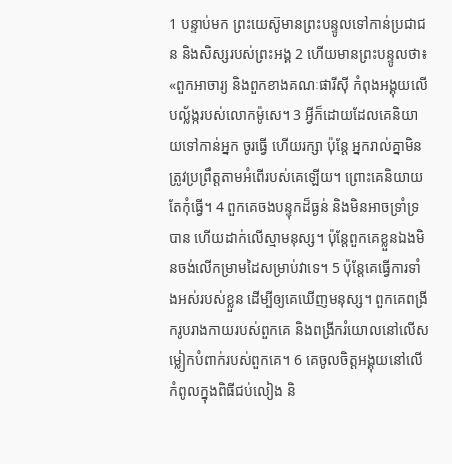1 បន្ទាប់មក ព្រះយេស៊ូមានព្រះបន្ទូលទៅកាន់ប្រជាជន និងសិស្សរបស់ព្រះអង្គ 2 ហើយមានព្រះបន្ទូលថា៖ «ពួកអាចារ្យ និងពួកខាងគណៈផារីស៊ី កំពុងអង្គុយលើបល្ល័ង្ករបស់លោកម៉ូសេ។ 3 អ្វីក៏ដោយដែលគេនិយាយទៅកាន់អ្នក ចូរធ្វើ ហើយរក្សា ប៉ុន្តែ អ្នករាល់គ្នាមិនត្រូវប្រព្រឹត្តតាមអំពើរបស់គេឡើយ។ ព្រោះគេនិយាយ តែកុំធ្វើ។ 4 ពួកគេចងបន្ទុកដ៏ធ្ងន់ និងមិនអាចទ្រាំទ្របាន ហើយដាក់លើស្មាមនុស្ស។ ប៉ុន្តែពួកគេខ្លួនឯងមិនចង់លើកម្រាមដៃសម្រាប់វាទេ។ 5 ប៉ុន្តែគេធ្វើការទាំងអស់របស់ខ្លួន ដើម្បីឲ្យគេឃើញមនុស្ស។ ពួកគេពង្រីករូបរាងកាយរបស់ពួកគេ និងពង្រីករំយោលនៅលើសម្លៀកបំពាក់របស់ពួកគេ។ 6 គេចូលចិត្តអង្គុយនៅលើកំពូលក្នុងពិធីជប់លៀង និ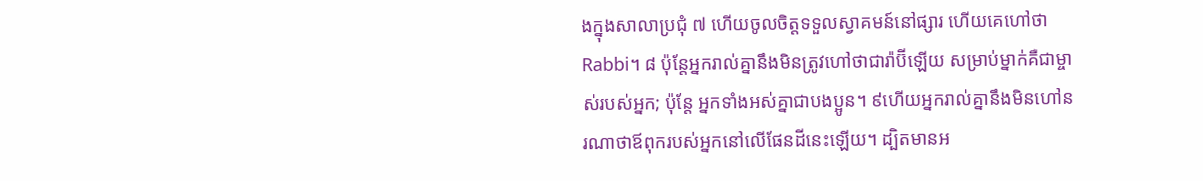ងក្នុងសាលាប្រជុំ ៧ ហើយចូលចិត្តទទួលស្វាគមន៍នៅផ្សារ ហើយគេហៅថា Rabbi។ ៨ ប៉ុន្តែអ្នករាល់គ្នានឹងមិនត្រូវហៅថាជារ៉ាប៊ីឡើយ សម្រាប់ម្នាក់គឺជាម្ចាស់របស់អ្នក; ប៉ុន្តែ អ្នកទាំងអស់គ្នាជាបងប្អូន។ ៩ហើយអ្នករាល់គ្នានឹងមិនហៅនរណាថាឪពុករបស់អ្នកនៅលើផែនដីនេះឡើយ។ ដ្បិតមានអ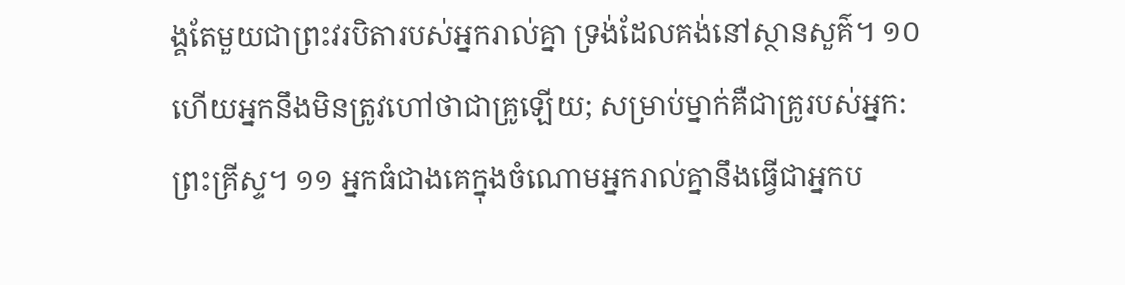ង្គតែមួយជាព្រះវរបិតារបស់អ្នករាល់គ្នា ទ្រង់ដែលគង់នៅស្ថានសួគ៌។ ១០ហើយអ្នកនឹងមិនត្រូវហៅថាជាគ្រូឡើយ; សម្រាប់ម្នាក់គឺជាគ្រូរបស់អ្នក: ព្រះគ្រីស្ទ។ ១១ អ្នកធំជាងគេក្នុងចំណោមអ្នករាល់គ្នានឹងធ្វើជាអ្នកប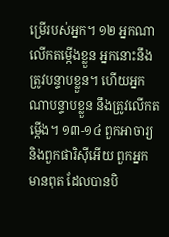ម្រើរបស់អ្នក។ ១២ អ្នកណាលើកតម្កើងខ្លួន អ្នកនោះនឹងត្រូវបន្ទាបខ្លួន។ ហើយអ្នកណាបន្ទាបខ្លួន នឹងត្រូវលើកតម្កើង។ ១៣-១៤ ពួកអាចារ្យ និងពួកផារិស៊ីអើយ ពួកអ្នកមានពុត ដែលបានបិ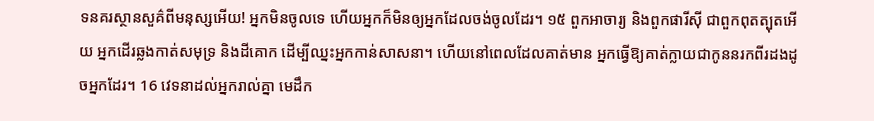ទនគរស្ថានសួគ៌ពីមនុស្សអើយ! អ្នកមិនចូលទេ ហើយអ្នកក៏មិនឲ្យអ្នកដែលចង់ចូលដែរ។ ១៥ ពួកអាចារ្យ និងពួកផារីស៊ី ជាពួកពុតត្បុតអើយ អ្នកដើរឆ្លងកាត់សមុទ្រ និងដីគោក ដើម្បីឈ្នះអ្នកកាន់សាសនា។ ហើយនៅពេលដែលគាត់មាន អ្នកធ្វើឱ្យគាត់ក្លាយជាកូននរកពីរដងដូចអ្នកដែរ។ 16 វេទនាដល់អ្នករាល់គ្នា មេដឹក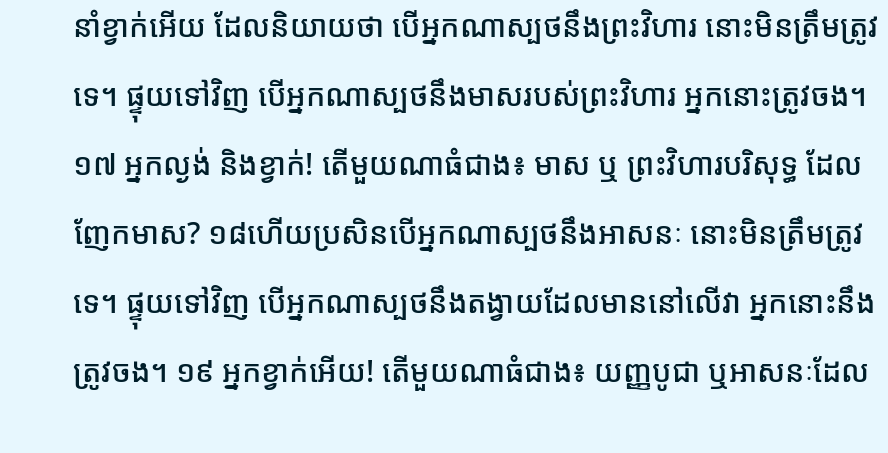នាំខ្វាក់អើយ ដែលនិយាយថា បើអ្នកណាស្បថនឹងព្រះវិហារ នោះមិនត្រឹមត្រូវទេ។ ផ្ទុយទៅវិញ បើអ្នកណាស្បថនឹងមាសរបស់ព្រះ‌វិហារ អ្នកនោះត្រូវចង។ ១៧ អ្នកល្ងង់ និងខ្វាក់! តើមួយណាធំជាង៖ មាស ឬ ព្រះវិហារបរិសុទ្ធ ដែលញែកមាស? ១៨ហើយប្រសិនបើអ្នកណាស្បថនឹងអាសនៈ នោះមិនត្រឹមត្រូវទេ។ ផ្ទុយទៅវិញ បើអ្នកណាស្បថនឹងតង្វាយដែលមាននៅលើវា អ្នកនោះនឹងត្រូវចង។ ១៩ អ្នកខ្វាក់អើយ! តើមួយណាធំជាង៖ យញ្ញបូជា ឬអាសនៈដែល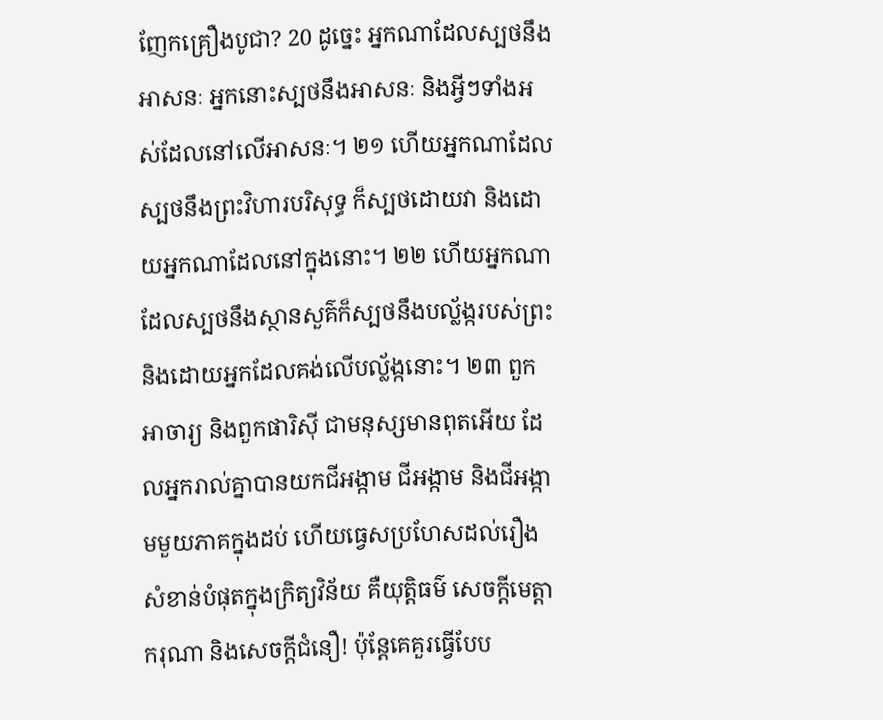ញែកគ្រឿងបូជា? 20 ដូច្នេះ អ្នកណាដែលស្បថនឹងអាសនៈ អ្នកនោះស្បថនឹងអាសនៈ និងអ្វីៗទាំងអស់ដែលនៅលើអាសនៈ។ ២១ ហើយអ្នកណាដែលស្បថនឹងព្រះវិហារបរិសុទ្ធ ក៏ស្បថដោយវា និងដោយអ្នកណាដែលនៅក្នុងនោះ។ ២២ ហើយអ្នកណាដែលស្បថនឹងស្ថានសួគ៌ក៏ស្បថនឹងបល្ល័ង្ករបស់ព្រះ និងដោយអ្នកដែលគង់លើបល្ល័ង្កនោះ។ ២៣ ពួកអាចារ្យ និងពួកផារិស៊ី ជាមនុស្សមានពុតអើយ ដែលអ្នករាល់គ្នាបានយកជីអង្កាម ជីអង្កាម និងជីអង្កាមមួយភាគក្នុងដប់ ហើយធ្វេសប្រហែសដល់រឿងសំខាន់បំផុតក្នុងក្រិត្យវិន័យ គឺយុត្តិធម៌ សេចក្ដីមេត្តាករុណា និងសេចក្ដីជំនឿ! ប៉ុន្តែគេគួរធ្វើបែប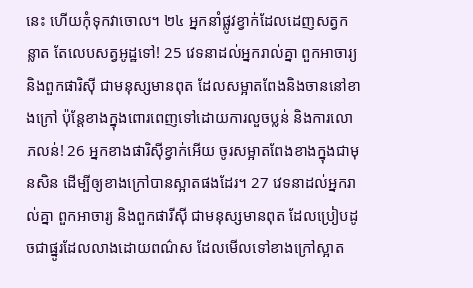នេះ ហើយកុំទុកវាចោល។ ២៤ អ្នកនាំផ្លូវខ្វាក់ដែលដេញសត្វកន្លាត តែលេបសត្វអូដ្ឋទៅ! 25 វេទនាដល់អ្នករាល់គ្នា ពួកអាចារ្យ និងពួកផារិស៊ី ជាមនុស្សមានពុត ដែលសម្អាតពែងនិងចាននៅខាងក្រៅ ប៉ុន្តែខាងក្នុងពោរពេញទៅដោយការលួចប្លន់ និងការលោភលន់! 26 អ្នកខាងផារិស៊ីខ្វាក់អើយ ចូរសម្អាតពែងខាងក្នុងជាមុនសិន ដើម្បីឲ្យខាងក្រៅបានស្អាតផងដែរ។ 27 វេទនាដល់អ្នករាល់គ្នា ពួកអាចារ្យ និងពួកផារីស៊ី ជាមនុស្សមានពុត ដែលប្រៀបដូចជាផ្នូរដែលលាងដោយពណ៌ស ដែលមើលទៅខាងក្រៅស្អាត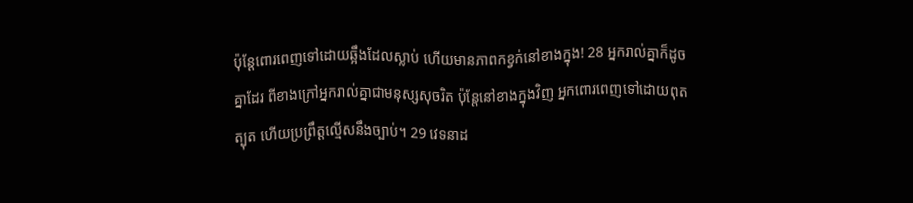ប៉ុន្តែពោរពេញទៅដោយឆ្អឹងដែលស្លាប់ ហើយមានភាពកខ្វក់នៅខាងក្នុង! 28 អ្នករាល់គ្នាក៏ដូចគ្នាដែរ ពីខាងក្រៅអ្នករាល់គ្នាជាមនុស្សសុចរិត ប៉ុន្តែនៅខាងក្នុងវិញ អ្នកពោរពេញទៅដោយពុតត្បុត ហើយប្រព្រឹត្តល្មើសនឹងច្បាប់។ 29 វេទនាដ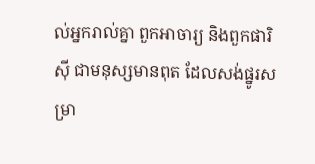ល់អ្នករាល់គ្នា ពួកអាចារ្យ និងពួកផារិស៊ី ជាមនុស្សមានពុត ដែលសង់ផ្នូរសម្រា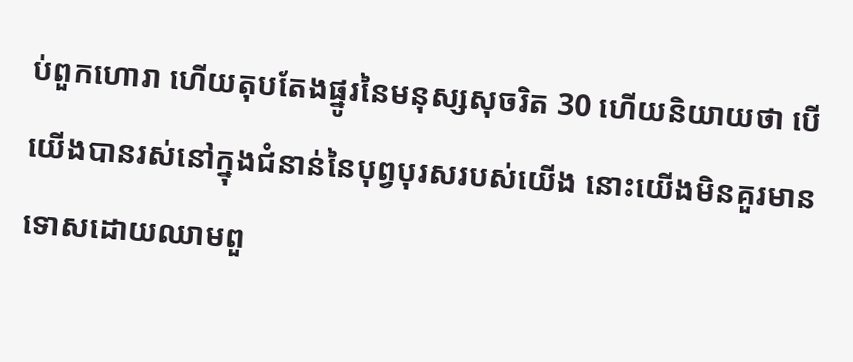ប់ពួកហោរា ហើយតុបតែងផ្នូរនៃមនុស្សសុចរិត 30 ហើយនិយាយថា បើយើងបានរស់នៅក្នុងជំនាន់នៃបុព្វបុរសរបស់យើង នោះយើងមិនគួរមានទោសដោយឈាមពួ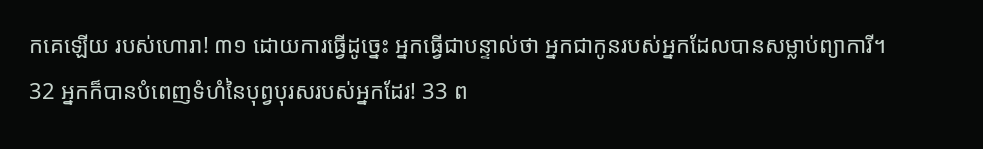កគេឡើយ របស់ហោរា! ៣១ ដោយការធ្វើដូច្នេះ អ្នកធ្វើជាបន្ទាល់ថា អ្នកជាកូនរបស់អ្នកដែលបានសម្លាប់ព្យាការី។ 32 អ្នកក៏បានបំពេញទំហំនៃបុព្វបុរសរបស់អ្នកដែរ! 33 ព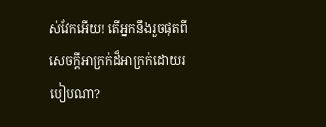ស់វែកអើយ! តើអ្នកនឹងរួចផុតពីសេចក្តីអាក្រក់ដ៏អាក្រក់ដោយរបៀបណា?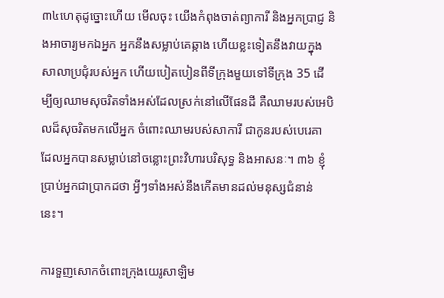៣៤ហេតុដូច្នោះហើយ មើលចុះ យើងកំពុងចាត់ព្យាការី និងអ្នកប្រាជ្ញ និងអាចារ្យមកឯអ្នក អ្នកនឹងសម្លាប់គេឆ្កាង ហើយខ្លះទៀតនឹងវាយក្នុងសាលាប្រជុំរបស់អ្នក ហើយបៀតបៀនពីទីក្រុងមួយទៅទីក្រុង 35 ដើម្បីឲ្យឈាមសុចរិតទាំងអស់ដែលស្រក់នៅលើផែនដី គឺឈាមរបស់អេបិលដ៏សុចរិតមកលើអ្នក ចំពោះឈាមរបស់សាការី ជាកូនរបស់បេរេគា ដែលអ្នកបានសម្លាប់នៅចន្លោះព្រះវិហារបរិសុទ្ធ និងអាសនៈ។ ៣៦ ខ្ញុំប្រាប់អ្នកជាប្រាកដថា អ្វីៗទាំងអស់នឹងកើតមានដល់មនុស្សជំនាន់នេះ។

ការទួញសោកចំពោះក្រុងយេរូសាឡិម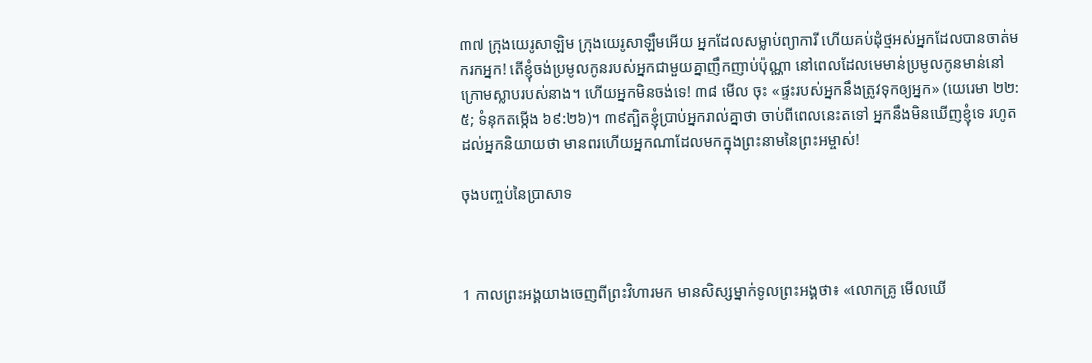៣៧ ក្រុងយេរូសាឡិម ក្រុងយេរូសាឡឹមអើយ អ្នកដែលសម្លាប់ព្យាការី ហើយគប់ដុំថ្មអស់អ្នកដែលបានចាត់មករកអ្នក! តើខ្ញុំចង់ប្រមូលកូនរបស់អ្នកជាមួយគ្នាញឹកញាប់ប៉ុណ្ណា នៅពេលដែលមេមាន់ប្រមូលកូនមាន់នៅក្រោមស្លាបរបស់នាង។ ហើយអ្នកមិនចង់ទេ! ៣៨ មើល ចុះ «ផ្ទះរបស់អ្នកនឹងត្រូវទុកឲ្យអ្នក» (យេរេមា ២២:៥; ទំនុកតម្កើង ៦៩:២៦)។ ៣៩ត្បិតខ្ញុំប្រាប់អ្នករាល់គ្នាថា ចាប់ពីពេលនេះតទៅ អ្នកនឹងមិនឃើញខ្ញុំទេ រហូតដល់អ្នកនិយាយថា មានពរហើយអ្នកណាដែលមកក្នុងព្រះនាមនៃព្រះអម្ចាស់!

ចុងបញ្ចប់នៃប្រាសាទ



1 កាលព្រះអង្គយាងចេញពីព្រះ‌វិហារមក មានសិស្សម្នាក់ទូលព្រះអង្គថា៖ «លោកគ្រូ មើលឃើ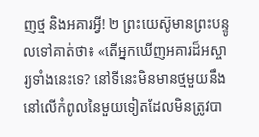ញថ្ម និងអគារអ្វី! ២ ព្រះយេស៊ូមានព្រះបន្ទូលទៅគាត់ថា៖ «តើអ្នកឃើញអគារដ៏អស្ចារ្យទាំងនេះទេ? នៅទីនេះមិនមានថ្មមួយនឹងនៅលើកំពូលនៃមួយទៀតដែលមិនត្រូវបា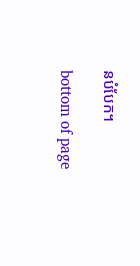នបំបែក។

bottom of page